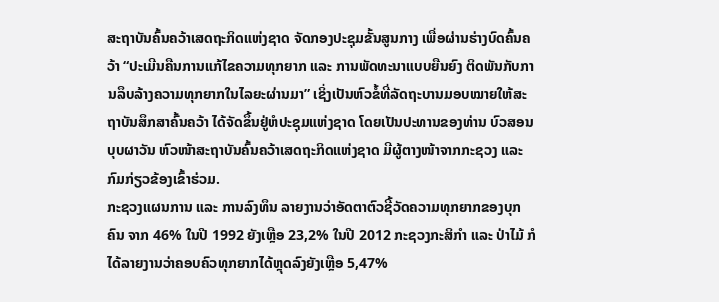ສະຖາບັນຄົ້ນຄວ້າເສດຖະກິດແຫ່ງຊາດ ຈັດກອງປະຊຸມຂັ້ນສູນກາງ ເພື່ອຜ່ານຮ່າງບົດຄົ້ນຄວ້າ “ປະເມີນຄືນການແກ້ໄຂຄວາມທຸກຍາກ ແລະ ການພັດທະນາແບບຍືນຍົງ ຕິດພັນກັບການລຶບລ້າງຄວາມທຸກຍາກໃນໄລຍະຜ່ານມາ” ເຊິ່ງເປັນຫົວຂໍ້ທີ່ລັດຖະບານມອບໝາຍໃຫ້ສະຖາບັນສຶກສາຄົ້ນຄວ້າ ໄດ້ຈັດຂຶ້ນຢູ່ຫໍປະຊຸມແຫ່ງຊາດ ໂດຍເປັນປະທານຂອງທ່ານ ບົວສອນ ບຸບຜາວັນ ຫົວໜ້າສະຖາບັນຄົ້ນຄວ້າເສດຖະກິດແຫ່ງຊາດ ມີຜູ້ຕາງໜ້າຈາກກະຊວງ ແລະ ກົມກ່ຽວຂ້ອງເຂົ້າຮ່ວມ.
ກະຊວງແຜນການ ແລະ ການລົງທຶນ ລາຍງານວ່າອັດຕາຕົວຊີ້ວັດຄວາມທຸກຍາກຂອງບຸກຄົນ ຈາກ 46% ໃນປີ 1992 ຍັງເຫຼືອ 23,2% ໃນປີ 2012 ກະຊວງກະສິກຳ ແລະ ປ່າໄມ້ ກໍໄດ້ລາຍງານວ່າຄອບຄົວທຸກຍາກໄດ້ຫຼຸດລົງຍັງເຫຼືອ 5,47%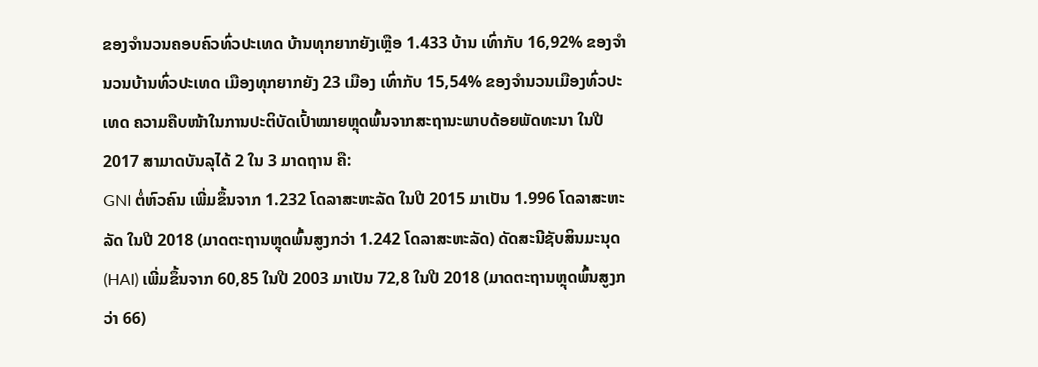ຂອງຈຳນວນຄອບຄົວທົ່ວປະເທດ ບ້ານທຸກຍາກຍັງເຫຼືອ 1.433 ບ້ານ ເທົ່າກັບ 16,92% ຂອງຈຳນວນບ້ານທົ່ວປະເທດ ເມືອງທຸກຍາກຍັງ 23 ເມືອງ ເທົ່າກັບ 15,54% ຂອງຈຳນວນເມືອງທົ່ວປະເທດ ຄວາມຄືບໜ້າໃນການປະຕິບັດເປົ້າໝາຍຫຼຸດພົ້ນຈາກສະຖານະພາບດ້ອຍພັດທະນາ ໃນປີ 2017 ສາມາດບັນລຸໄດ້ 2 ໃນ 3 ມາດຖານ ຄື:
GNI ຕໍ່ຫົວຄົນ ເພີ່ມຂຶ້ນຈາກ 1.232 ໂດລາສະຫະລັດ ໃນປີ 2015 ມາເປັນ 1.996 ໂດລາສະຫະລັດ ໃນປີ 2018 (ມາດຕະຖານຫຼຸດພົ້ນສູງກວ່າ 1.242 ໂດລາສະຫະລັດ) ດັດສະນີຊັບສິນມະນຸດ (HAI) ເພີ່ມຂຶ້ນຈາກ 60,85 ໃນປີ 2003 ມາເປັນ 72,8 ໃນປີ 2018 (ມາດຕະຖານຫຼຸດພົ້ນສູງກວ່າ 66)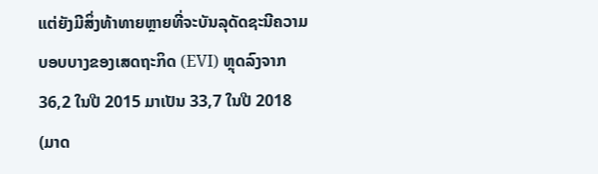ແຕ່ຍັງມີສິ່ງທ້າທາຍຫຼາຍທີ່ຈະບັນລຸດັດຊະນີຄວາມບອບບາງຂອງເສດຖະກິດ (EVI) ຫຼຸດລົງຈາກ 36,2 ໃນປີ 2015 ມາເປັນ 33,7 ໃນປີ 2018 (ມາດ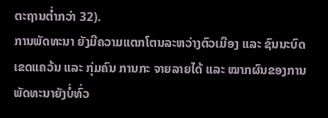ຕະຖານຕ່ຳກວ່າ 32).
ການພັດທະນາ ຍັງມີຄວາມແຕກໂຕນລະຫວ່າງຕົວເມືອງ ແລະ ຊົນນະບົດ ເຂດແຄວ້ນ ແລະ ກຸ່ມຄົນ ການກະ ຈາຍລາຍໄດ້ ແລະ ໝາກຜົນຂອງການພັດທະນາຍັງບໍ່ທົ່ວ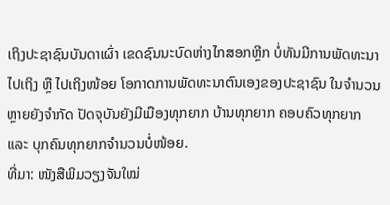ເຖິງປະຊາຊົນບັນດາເຜົ່າ ເຂດຊົນນະບົດຫ່າງໄກສອກຫຼີກ ບໍ່ທັນມີການພັດທະນາໄປເຖິງ ຫຼື ໄປເຖິງໜ້ອຍ ໂອກາດການພັດທະນາຕົນເອງຂອງປະຊາຊົນ ໃນຈຳນວນຫຼາຍຍັງຈຳກັດ ປັດຈຸບັນຍັງມີເມືອງທຸກຍາກ ບ້ານທຸກຍາກ ຄອບຄົວທຸກຍາກ ແລະ ບຸກຄົນທຸກຍາກຈຳນວນບໍ່ໜ້ອຍ.
ທີ່ມາ: ໜັງສືພິມວຽງຈັນໃໝ່